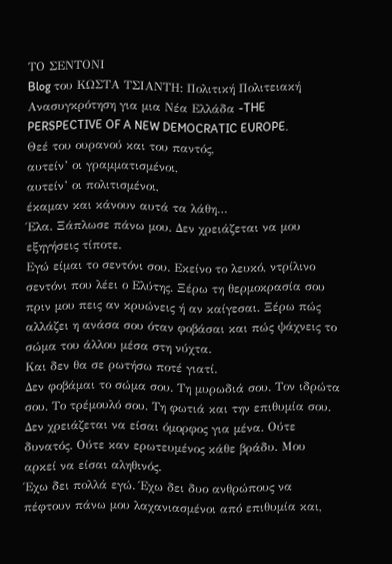ΤΟ ΣΕΝΤΟΝΙ
Blog του ΚΩΣΤΑ ΤΣΙΑΝΤΗ: Πολιτική Πολιτειακή Ανασυγκρότηση για μια Νέα Ελλάδα -THE PERSPECTIVE OF A NEW DEMOCRATIC EUROPE.
Θεέ του ουρανού και του παντός,
αυτείν’ οι γραμματισμένοι,
αυτείν’ οι πολιτισμένοι,
έκαμαν και κάνουν αυτά τα λάθη…
Έλα. Ξάπλωσε πάνω μου. Δεν χρειάζεται να μου εξηγήσεις τίποτε.
Εγώ είμαι το σεντόνι σου. Εκείνο το λευκό, ντρίλινο σεντόνι που λέει ο Ελύτης. Ξέρω τη θερμοκρασία σου πριν μου πεις αν κρυώνεις ή αν καίγεσαι. Ξέρω πώς αλλάζει η ανάσα σου όταν φοβάσαι και πώς ψάχνεις το σώμα του άλλου μέσα στη νύχτα.
Και δεν θα σε ρωτήσω ποτέ γιατί.
Δεν φοβάμαι το σώμα σου. Τη μυρωδιά σου. Τον ιδρώτα σου. Το τρέμουλό σου. Τη φωτιά και την επιθυμία σου. Δεν χρειάζεται να είσαι όμορφος για μένα. Ούτε δυνατός. Ούτε καν ερωτευμένος κάθε βράδυ. Μου αρκεί να είσαι αληθινός.
Έχω δει πολλά εγώ. Έχω δει δυο ανθρώπους να πέφτουν πάνω μου λαχανιασμένοι από επιθυμία και,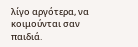λίγο αργότερα, να κοιμούνται σαν παιδιά.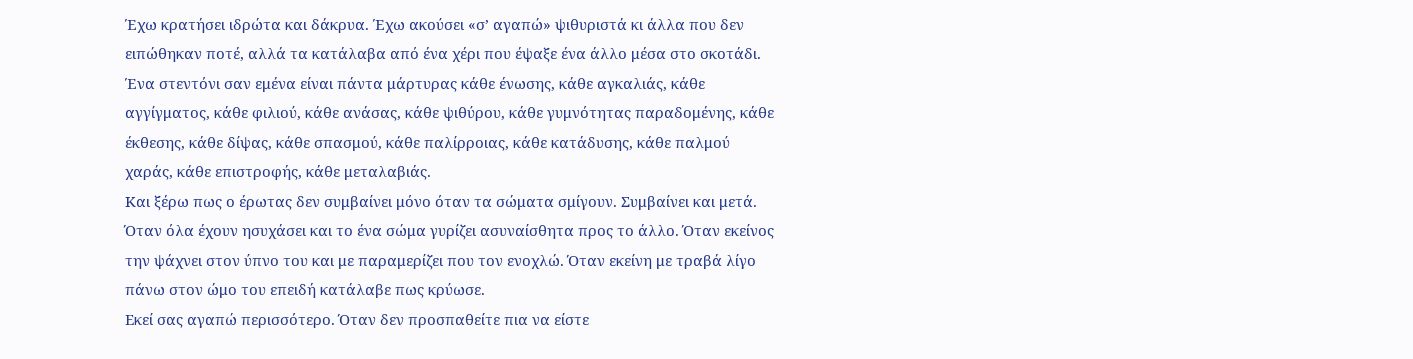Έχω κρατήσει ιδρώτα και δάκρυα. Έχω ακούσει «σ’ αγαπώ» ψιθυριστά κι άλλα που δεν ειπώθηκαν ποτέ, αλλά τα κατάλαβα από ένα χέρι που έψαξε ένα άλλο μέσα στο σκοτάδι.
Ένα στεντόνι σαν εμένα είναι πάντα μάρτυρας κάθε ένωσης, κάθε αγκαλιάς, κάθε αγγίγματος, κάθε φιλιού, κάθε ανάσας, κάθε ψιθύρου, κάθε γυμνότητας παραδομένης, κάθε έκθεσης, κάθε δίψας, κάθε σπασμού, κάθε παλίρροιας, κάθε κατάδυσης, κάθε παλμού χαράς, κάθε επιστροφής, κάθε μεταλαβιάς.
Και ξέρω πως ο έρωτας δεν συμβαίνει μόνο όταν τα σώματα σμίγουν. Συμβαίνει και μετά.
Όταν όλα έχουν ησυχάσει και το ένα σώμα γυρίζει ασυναίσθητα προς το άλλο. Όταν εκείνος την ψάχνει στον ύπνο του και με παραμερίζει που τον ενοχλώ. Όταν εκείνη με τραβά λίγο πάνω στον ώμο του επειδή κατάλαβε πως κρύωσε.
Εκεί σας αγαπώ περισσότερο. Όταν δεν προσπαθείτε πια να είστε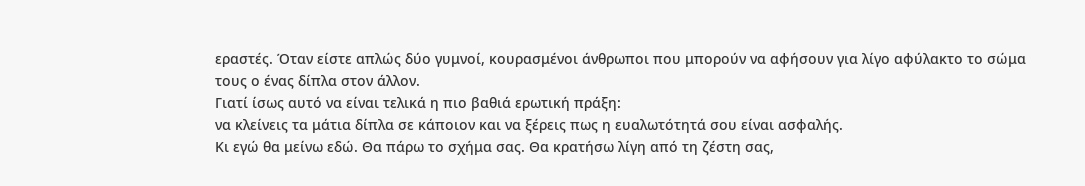εραστές. Όταν είστε απλώς δύο γυμνοί, κουρασμένοι άνθρωποι που μπορούν να αφήσουν για λίγο αφύλακτο το σώμα τους ο ένας δίπλα στον άλλον.
Γιατί ίσως αυτό να είναι τελικά η πιο βαθιά ερωτική πράξη:
να κλείνεις τα μάτια δίπλα σε κάποιον και να ξέρεις πως η ευαλωτότητά σου είναι ασφαλής.
Κι εγώ θα μείνω εδώ. Θα πάρω το σχήμα σας. Θα κρατήσω λίγη από τη ζέστη σας,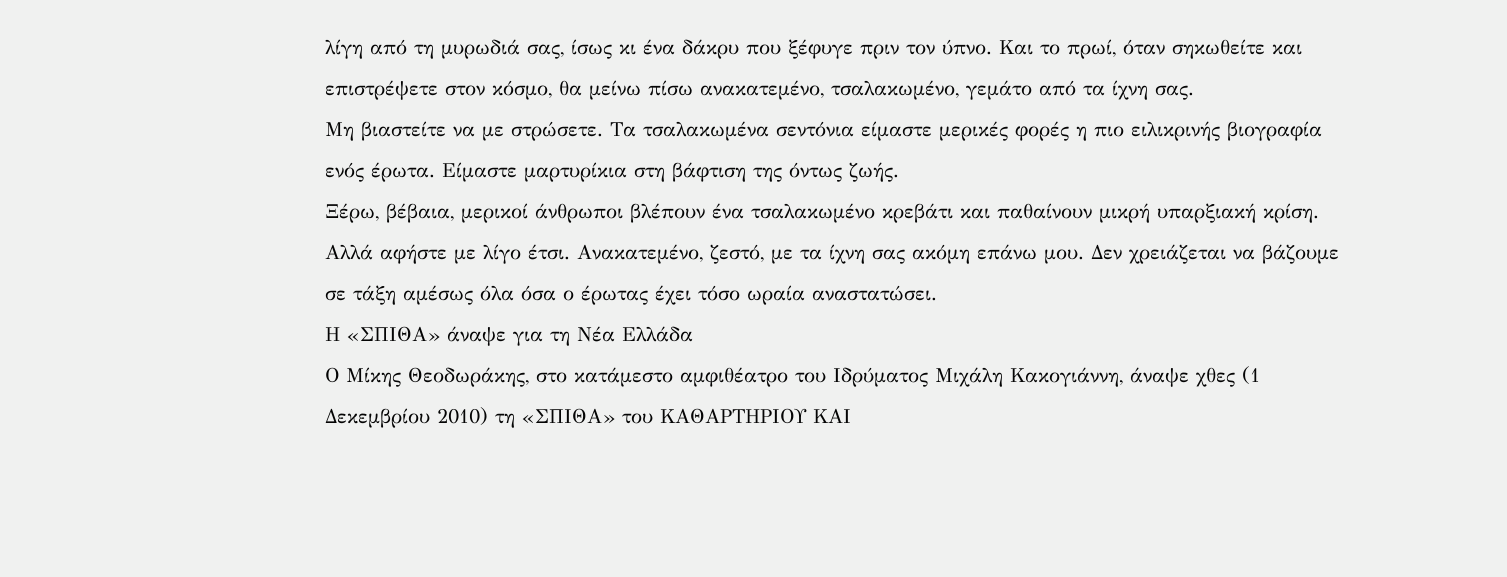λίγη από τη μυρωδιά σας, ίσως κι ένα δάκρυ που ξέφυγε πριν τον ύπνο. Και το πρωί, όταν σηκωθείτε και επιστρέψετε στον κόσμο, θα μείνω πίσω ανακατεμένο, τσαλακωμένο, γεμάτο από τα ίχνη σας.
Μη βιαστείτε να με στρώσετε. Τα τσαλακωμένα σεντόνια είμαστε μερικές φορές η πιο ειλικρινής βιογραφία ενός έρωτα. Είμαστε μαρτυρίκια στη βάφτιση της όντως ζωής.
Ξέρω, βέβαια, μερικοί άνθρωποι βλέπουν ένα τσαλακωμένο κρεβάτι και παθαίνουν μικρή υπαρξιακή κρίση. Αλλά αφήστε με λίγο έτσι. Ανακατεμένο, ζεστό, με τα ίχνη σας ακόμη επάνω μου. Δεν χρειάζεται να βάζουμε σε τάξη αμέσως όλα όσα ο έρωτας έχει τόσο ωραία αναστατώσει.
Η «ΣΠΙΘΑ» άναψε για τη Νέα Ελλάδα
Ο Μίκης Θεοδωράκης, στο κατάμεστο αμφιθέατρο του Ιδρύματος Μιχάλη Κακογιάννη, άναψε χθες (1 Δεκεμβρίου 2010) τη «ΣΠΙΘΑ» του ΚΑΘΑΡΤΗΡΙΟΥ ΚΑΙ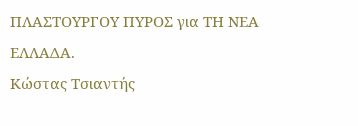ΠΛΑΣΤΟΥΡΓΟΥ ΠΥΡΟΣ για ΤΗ ΝΕΑ ΕΛΛΑΔΑ.
Κώστας Τσιαντής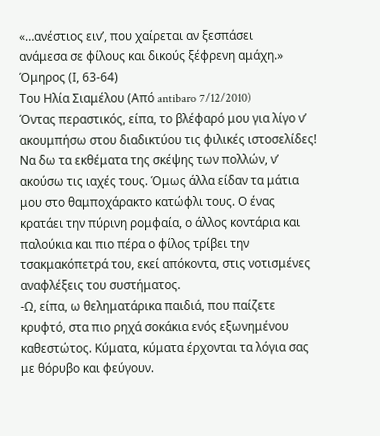«…ανέστιος ειν’, που χαίρεται αν ξεσπάσει
ανάμεσα σε φίλους και δικούς ξέφρενη αμάχη.»
Όμηρος (Ι, 63-64)
Του Ηλία Σιαμέλου (Από antibaro 7/12/2010)
Όντας περαστικός, είπα, το βλέφαρό μου για λίγο ν’ ακουμπήσω στου διαδικτύου τις φιλικές ιστοσελίδες! Να δω τα εκθέματα της σκέψης των πολλών, ν’ ακούσω τις ιαχές τους. Όμως άλλα είδαν τα μάτια μου στο θαμποχάρακτο κατώφλι τους. Ο ένας κρατάει την πύρινη ρομφαία, ο άλλος κοντάρια και παλούκια και πιο πέρα ο φίλος τρίβει την τσακμακόπετρά του, εκεί απόκοντα, στις νοτισμένες αναφλέξεις του συστήματος.
-Ω, είπα, ω θεληματάρικα παιδιά, που παίζετε κρυφτό, στα πιο ρηχά σοκάκια ενός εξωνημένου καθεστώτος. Κύματα, κύματα έρχονται τα λόγια σας με θόρυβο και φεύγουν.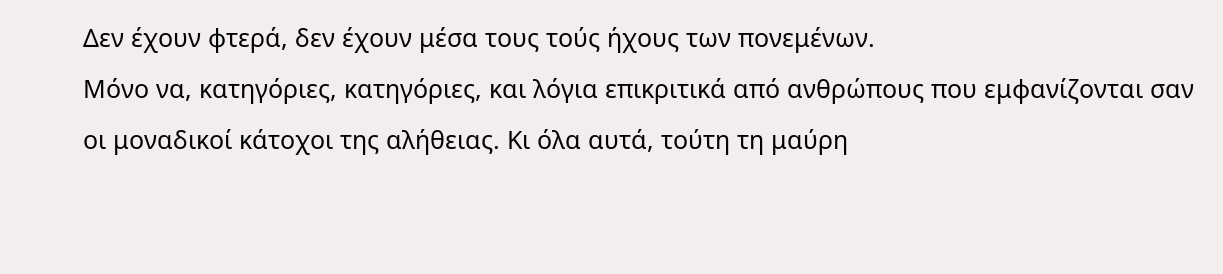Δεν έχουν φτερά, δεν έχουν μέσα τους τούς ήχους των πονεμένων.
Μόνο να, κατηγόριες, κατηγόριες, και λόγια επικριτικά από ανθρώπους που εμφανίζονται σαν οι μοναδικοί κάτοχοι της αλήθειας. Κι όλα αυτά, τούτη τη μαύρη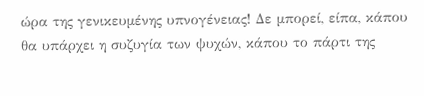ώρα της γενικευμένης υπνογένειας! Δε μπορεί, είπα, κάπου θα υπάρχει η συζυγία των ψυχών, κάπου το πάρτι της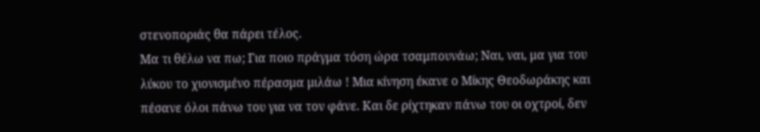στενοποριάς θα πάρει τέλος.
Μα τι θέλω να πω; Για ποιο πράγμα τόση ώρα τσαμπουνάω; Ναι, ναι, μα για του λύκου το χιονισμένο πέρασμα μιλάω ! Μια κίνηση έκανε ο Μίκης Θεοδωράκης και πέσανε όλοι πάνω του για να τον φάνε. Και δε ρίχτηκαν πάνω του οι οχτροί, δεν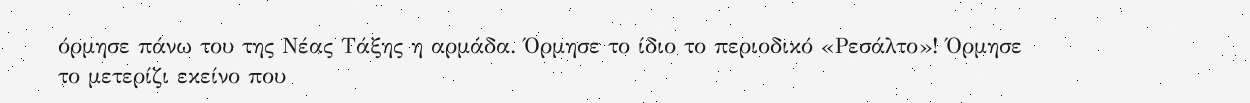όρμησε πάνω του της Νέας Τάξης η αρμάδα. Όρμησε το ίδιο το περιοδικό «Ρεσάλτο»! Όρμησε το μετερίζι εκείνο που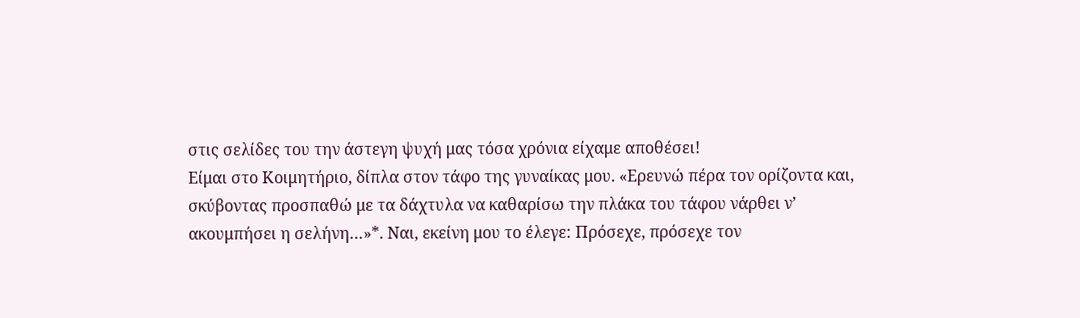στις σελίδες του την άστεγη ψυχή μας τόσα χρόνια είχαμε αποθέσει!
Είμαι στο Κοιμητήριο, δίπλα στον τάφο της γυναίκας μου. «Ερευνώ πέρα τον ορίζοντα και, σκύβοντας προσπαθώ με τα δάχτυλα να καθαρίσω την πλάκα του τάφου νάρθει ν’ ακουμπήσει η σελήνη…»*. Ναι, εκείνη μου το έλεγε: Πρόσεχε, πρόσεχε τον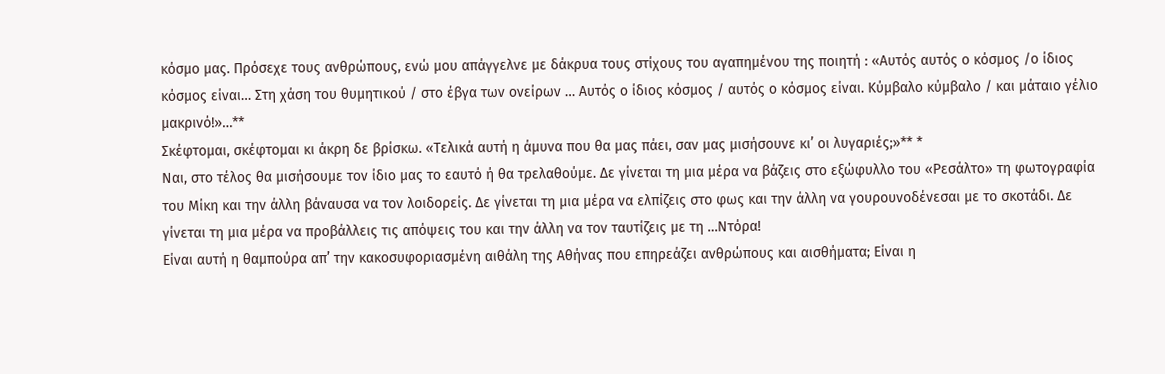κόσμο μας. Πρόσεχε τους ανθρώπους, ενώ μου απάγγελνε με δάκρυα τους στίχους του αγαπημένου της ποιητή : «Αυτός αυτός ο κόσμος /ο ίδιος κόσμος είναι… Στη χάση του θυμητικού / στο έβγα των ονείρων … Αυτός ο ίδιος κόσμος / αυτός ο κόσμος είναι. Κύμβαλο κύμβαλο / και μάταιο γέλιο μακρινό!»…**
Σκέφτομαι, σκέφτομαι κι άκρη δε βρίσκω. «Τελικά αυτή η άμυνα που θα μας πάει, σαν μας μισήσουνε κι’ οι λυγαριές;»** *
Ναι, στο τέλος θα μισήσουμε τον ίδιο μας το εαυτό ή θα τρελαθούμε. Δε γίνεται τη μια μέρα να βάζεις στο εξώφυλλο του «Ρεσάλτο» τη φωτογραφία του Μίκη και την άλλη βάναυσα να τον λοιδορείς. Δε γίνεται τη μια μέρα να ελπίζεις στο φως και την άλλη να γουρουνοδένεσαι με το σκοτάδι. Δε γίνεται τη μια μέρα να προβάλλεις τις απόψεις του και την άλλη να τον ταυτίζεις με τη …Ντόρα!
Είναι αυτή η θαμπούρα απ’ την κακοσυφοριασμένη αιθάλη της Αθήνας που επηρεάζει ανθρώπους και αισθήματα; Είναι η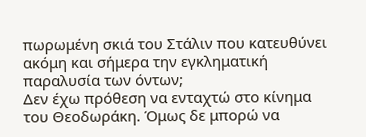πωρωμένη σκιά του Στάλιν που κατευθύνει ακόμη και σήμερα την εγκληματική παραλυσία των όντων;
Δεν έχω πρόθεση να ενταχτώ στο κίνημα του Θεοδωράκη. Όμως δε μπορώ να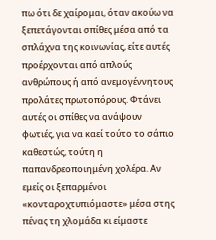πω ότι δε χαίρομαι, όταν ακούω να ξεπετάγονται σπίθες μέσα από τα σπλάχνα της κοινωνίας, είτε αυτές προέρχονται από απλούς ανθρώπους ή από ανεμογέννητους προλάτες πρωτοπόρους. Φτάνει αυτές οι σπίθες να ανάψουν φωτιές, για να καεί τούτο το σάπιο καθεστώς, τούτη η παπανδρεοποιημένη χολέρα. Αν εμείς οι ξεπαρμένοι «κονταροχτυπιόμαστε» μέσα στης πένας τη χλομάδα κι είμαστε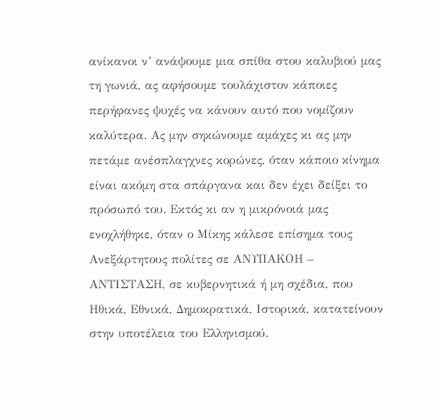ανίκανοι ν’ ανάψουμε μια σπίθα στου καλυβιού μας τη γωνιά, ας αφήσουμε τουλάχιστον κάποιες περήφανες ψυχές να κάνουν αυτό που νομίζουν καλύτερα. Ας μην σηκώνουμε αμάχες κι ας μην πετάμε ανέσπλαγχνες κορώνες, όταν κάποιο κίνημα είναι ακόμη στα σπάργανα και δεν έχει δείξει το πρόσωπό του. Εκτός κι αν η μικρόνοιά μας ενοχλήθηκε, όταν ο Μίκης κάλεσε επίσημα τους Ανεξάρτητους πολίτες σε ΑΝΥΠΑΚΟΗ – ΑΝΤΙΣΤΑΣΗ, σε κυβερνητικά ή μη σχέδια, που Ηθικά, Εθνικά, Δημοκρατικά, Ιστορικά, κατατείνουν στην υποτέλεια του Ελληνισμού.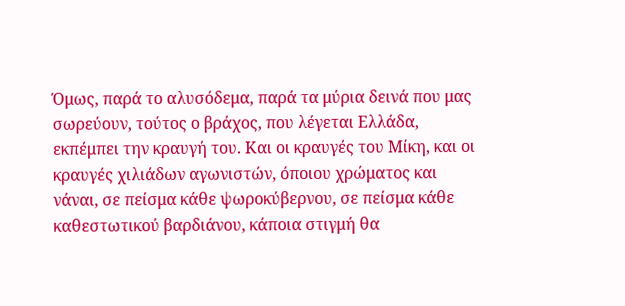Όμως, παρά το αλυσόδεμα, παρά τα μύρια δεινά που μας σωρεύουν, τούτος ο βράχος, που λέγεται Ελλάδα, εκπέμπει την κραυγή του. Και οι κραυγές του Μίκη, και οι κραυγές χιλιάδων αγωνιστών, όποιου χρώματος και νάναι, σε πείσμα κάθε ψωροκύβερνου, σε πείσμα κάθε καθεστωτικού βαρδιάνου, κάποια στιγμή θα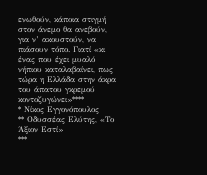ενωθούν, κάποια στιγμή στον άνεμο θα ανεβούν, για ν’ ακουστούν, να πιάσουν τόπο. Γιατί «κι ένας που έχει μυαλό νήπιου καταλαβαίνει, πως τώρα η Ελλάδα στην άκρα του άπατου γκρεμού κοντοζυγώνει»****
* Νίκος Εγγονόπουλος
** Οδυσσέας Ελύτης, «Το Άξιον Εστί»
***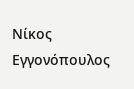Νίκος Εγγονόπουλος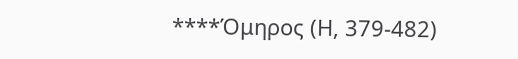****Όμηρος (Η, 379-482)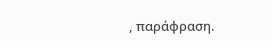, παράφραση.